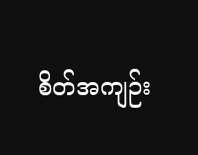စိတ်အကျဉ်း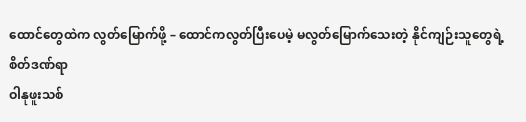ထောင်တွေထဲက လွတ်မြောက်ဖို့ – ထောင်ကလွတ်ပြီးပေမဲ့ မလွတ်မြောက်သေးတဲ့ နိုင်ကျဉ်းသူတွေရဲ့ စိတ်ဒဏ်ရာ
ဝါနုဖူးသစ်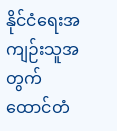နိုင်ငံရေးအကျဉ်းသူအတွက် ထောင်တံ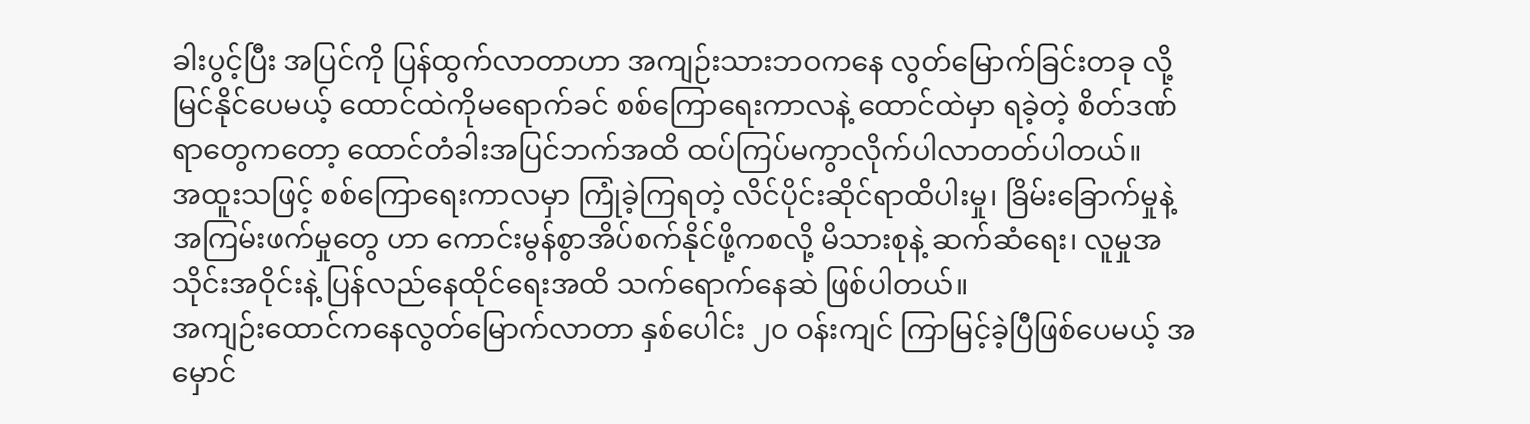ခါးပွင့်ပြီး အပြင်ကို ပြန်ထွက်လာတာဟာ အကျဉ်းသားဘဝကနေ လွတ်မြောက်ခြင်းတခု လို့ မြင်နိုင်ပေမယ့် ထောင်ထဲကိုမရောက်ခင် စစ်ကြောရေးကာလနဲ့ ထောင်ထဲမှာ ရခဲ့တဲ့ စိတ်ဒဏ်ရာတွေကတော့ ထောင်တံခါးအပြင်ဘက်အထိ ထပ်ကြပ်မကွာလိုက်ပါလာတတ်ပါတယ်။
အထူးသဖြင့် စစ်ကြောရေးကာလမှာ ကြုံခဲ့ကြရတဲ့ လိင်ပိုင်းဆိုင်ရာထိပါးမှု၊ ခြိမ်းခြောက်မှုနဲ့ အကြမ်းဖက်မှုတွေ ဟာ ကောင်းမွန်စွာအိပ်စက်နိုင်ဖို့ကစလို့ မိသားစုနဲ့ ဆက်ဆံရေး၊ လူမှုအသိုင်းအဝိုင်းနဲ့ ပြန်လည်နေထိုင်ရေးအထိ သက်ရောက်နေဆဲ ဖြစ်ပါတယ်။
အကျဉ်းထောင်ကနေလွတ်မြောက်လာတာ နှစ်ပေါင်း ၂၀ ဝန်းကျင် ကြာမြင့်ခဲ့ပြီဖြစ်ပေမယ့် အမှောင်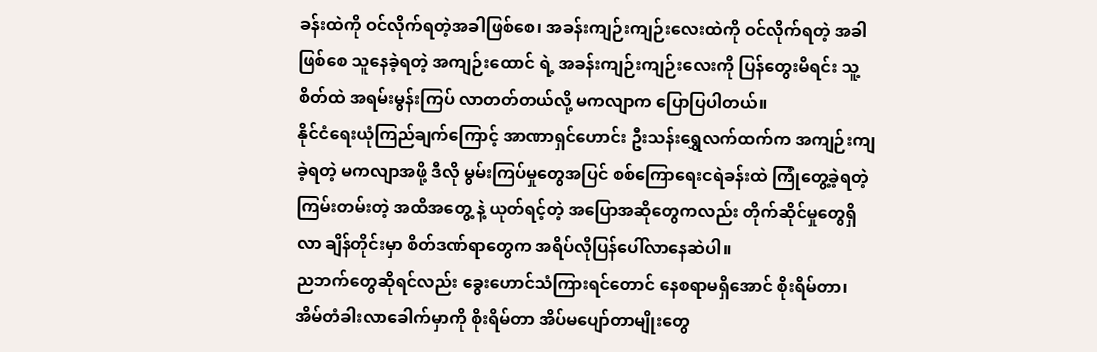ခန်းထဲကို ဝင်လိုက်ရတဲ့အခါဖြစ်စေ၊ အခန်းကျဉ်းကျဉ်းလေးထဲကို ဝင်လိုက်ရတဲ့ အခါ ဖြစ်စေ သူနေခဲ့ရတဲ့ အကျဉ်းထောင် ရဲ့ အခန်းကျဉ်းကျဉ်းလေးကို ပြန်တွေးမိရင်း သူ့စိတ်ထဲ အရမ်းမွန်းကြပ် လာတတ်တယ်လို့ မကလျာက ပြောပြပါတယ်။
နိုင်ငံရေးယုံကြည်ချက်ကြောင့် အာဏာရှင်ဟောင်း ဦးသန်းရွှေလက်ထက်က အကျဉ်းကျခဲ့ရတဲ့ မကလျာအဖို့ ဒီလို မွမ်းကြပ်မှုတွေအပြင် စစ်ကြောရေးငရဲခန်းထဲ ကြုံတွေ့ခဲ့ရတဲ့ ကြမ်းတမ်းတဲ့ အထိအတွေ့ နဲ့ ယုတ်ရင့်တဲ့ အပြောအဆိုတွေကလည်း တိုက်ဆိုင်မှုတွေရှိလာ ချိန်တိုင်းမှာ စိတ်ဒဏ်ရာတွေက အရိပ်လိုပြန်ပေါ်လာနေဆဲပါ။
ညဘက်တွေဆိုရင်လည်း ခွေးဟောင်သံကြားရင်တောင် နေစရာမရှိအောင် စိုးရိမ်တာ၊ အိမ်တံခါးလာခေါက်မှာကို စိုးရိမ်တာ အိပ်မပျော်တာမျိုးတွေ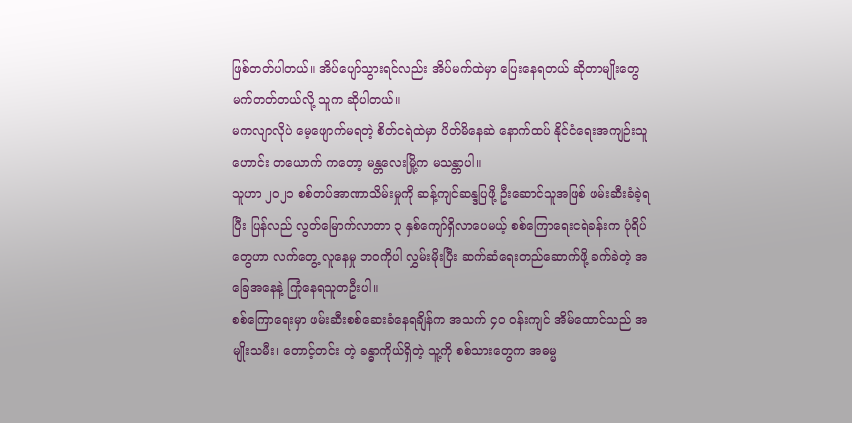ဖြစ်တတ်ပါတယ်။ အိပ်ပျော်သွားရင်လည်း အိပ်မက်ထဲမှာ ပြေးနေရတယ် ဆိုတာမျိုးတွေ မက်တတ်တယ်လို့ သူက ဆိုပါတယ်။
မကလျာလိုပဲ မေ့ဖျောက်မရတဲ့ စိတ်ငရဲထဲမှာ ပိတ်မိနေဆဲ နောက်ထပ် နိုင်ငံရေးအကျဉ်းသူဟောင်း တယောက် ကတော့ မန္တလေးမြို့က မသန္တာပါ။
သူဟာ ၂၀၂၁ စစ်တပ်အာဏာသိမ်းမှုကို ဆန့်ကျင်ဆန္ဒပြဖို့ ဦးဆောင်သူအဖြစ် ဖမ်းဆီးခံခဲ့ရပြီး ပြန်လည် လွတ်မြောက်လာတာ ၃ နှစ်ကျော်ရှိလာပေမယ့် စစ်ကြောရေးငရဲခန်းက ပုံရိပ်တွေဟာ လက်တွေ့ လူနေမှု ဘဝကိုပါ လွှမ်းမိုးပြီး ဆက်ဆံရေးတည်ဆောက်ဖို့ ခက်ခဲတဲ့ အခြေအနေနဲ့ ကြုံနေရသူတဦးပါ။
စစ်ကြောရေးမှာ ဖမ်းဆီးစစ်ဆေးခံနေရချိန်က အသက် ၄၀ ဝန်းကျင် အိမ်ထောင်သည် အမျိုးသမီး၊ တောင့်တင်း တဲ့ ခန္ဓာကိုယ်ရှိတဲ့ သူ့ကို စစ်သားတွေက အဓမ္မ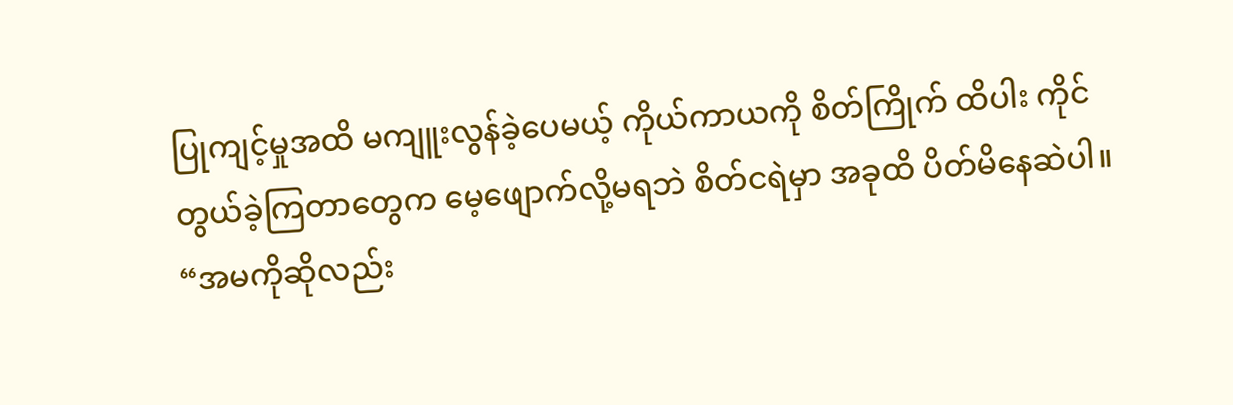ပြုကျင့်မှုအထိ မကျူးလွန်ခဲ့ပေမယ့် ကိုယ်ကာယကို စိတ်ကြိုက် ထိပါး ကိုင်တွယ်ခဲ့ကြတာတွေက မေ့ဖျောက်လို့မရဘဲ စိတ်ငရဲမှာ အခုထိ ပိတ်မိနေဆဲပါ။
“အမကိုဆိုလည်း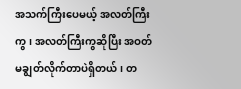အသက်ကြီးပေမယ့် အလတ်ကြီးကွ၊ အလတ်ကြီးကွဆိုပြီး အဝတ် မချွတ်လိုက်တာပဲရှိတယ်၊ တ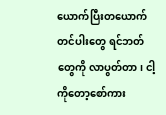ယောက်ပြီးတယောက် တင်ပါးတွေ ရင်ဘတ်တွေကို လာပွတ်တာ၊ ငါ့ကိုတော့စော်ကား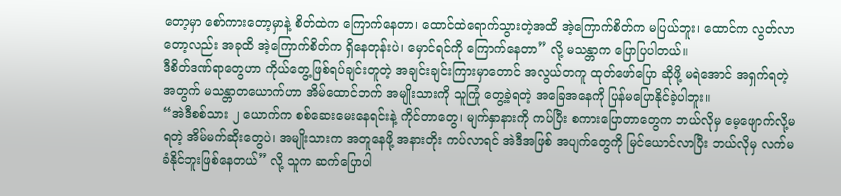တော့မှာ စော်ကားတော့မှာနဲ့ စိတ်ထဲက ကြောက်နေတာ၊ ထောင်ထဲရောက်သွားတဲ့အထိ အဲ့ကြောက်စိတ်က မပြယ်ဘူး၊ ထောင်က လွတ်လာတော့လည်း အခုထိ အဲ့ကြောက်စိတ်က ရှိနေတုန်းပဲ၊ မှောင်ရင်ကို ကြောက်နေတာ” လို့ မသန္တာက ပြောပြပါတယ်။
ဒီစိတ်ဒဏ်ရာတွေဟာ ကိုယ်တွေ့ဖြစ်ရပ်ချင်းတူတဲ့ အချင်းချင်းကြားမှာတောင် အလွယ်တကူ ထုတ်ဖော်ပြော ဆိုဖို့ မရဲအောင် အရှက်ရတဲ့အတွက် မသန္တာတယောက်ဟာ အိမ်ထောင်ဘက် အမျိုးသားကို သူကြုံ တွေ့ခဲ့ရတဲ့ အခြေအနေကို ပြန်မပြောနိုင်ခဲ့ပါဘူး။
“အဲဒီစစ်သား ၂ ယောက်က စစ်ဆေးမေးနေရင်းနဲ့ ကိုင်တာတွေ၊ မျက်နှာနားကို ကပ်ပြီး စကားပြောတာတွေက ဘယ်လိုမှ မေ့ဖျောက်လို့မရတဲ့ အိမ်မက်ဆိုးတွေပဲ၊ အမျိုးသားက အတူနေဖို့ အနားတိုး ကပ်လာရင် အဲဒီအဖြစ် အပျက်တွေကို မြင်ယောင်လာပြီး ဘယ်လိုမှ လက်မခံနိုင်ဘူးဖြစ်နေတယ်” လို့ သူက ဆက်ပြောပါ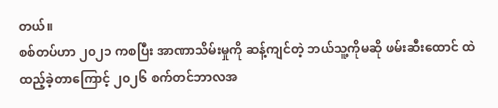တယ်။
စစ်တပ်ဟာ ၂၀၂၁ ကစပြီး အာဏာသိမ်းမှုကို ဆန့်ကျင်တဲ့ ဘယ်သူ့ကိုမဆို ဖမ်းဆီးထောင် ထဲထည့်ခဲ့တာကြောင့် ၂၀၂၆ စက်တင်ဘာလအ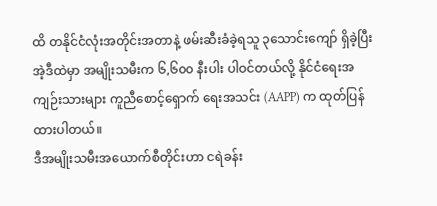ထိ တနိုင်ငံလုံးအတိုင်းအတာနဲ့ ဖမ်းဆီးခံခဲ့ရသူ ၃သောင်းကျော် ရှိခဲ့ပြီး အဲ့ဒီထဲမှာ အမျိုးသမီးက ၆,၆၀၀ နီးပါး ပါဝင်တယ်လို့ နိုင်ငံရေးအကျဉ်းသားများ ကူညီစောင့်ရှောက် ရေးအသင်း (AAPP) က ထုတ်ပြန်ထားပါတယ်။
ဒီအမျိုးသမီးအယောက်စီတိုင်းဟာ ငရဲခန်း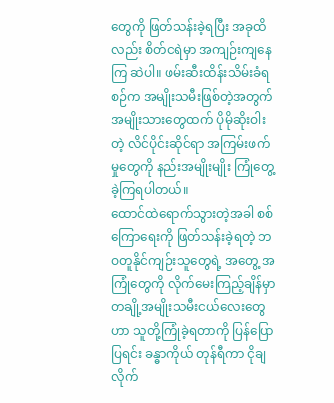တွေကို ဖြတ်သန်းခဲ့ရပြီး အခုထိလည်း စိတ်ငရဲမှာ အကျဉ်းကျနေကြ ဆဲပါ။ ဖမ်းဆီးထိန်းသိမ်းခံရစဉ်က အမျိုးသမီးဖြစ်တဲ့အတွက် အမျိုးသားတွေထက် ပိုမိုဆိုးဝါးတဲ့ လိင်ပိုင်းဆိုင်ရာ အကြမ်းဖက်မှုတွေကို နည်းအမျိုးမျိုး ကြုံတွေ့ခဲ့ကြရပါတယ်။
ထောင်ထဲရောက်သွားတဲ့အခါ စစ်ကြောရေးကို ဖြတ်သန်းခဲ့ရတဲ့ ဘဝတူနိုင်ကျဉ်းသူတွေရဲ့ အတွေ့ အကြုံတွေကို လိုက်မေးကြည့်ချိန်မှာ တချို့အမျိုးသမီးငယ်လေးတွေဟာ သူတို့ကြုံခဲ့ရတာကို ပြန်ပြောပြရင်း ခန္ဓာကိုယ် တုန်ရီကာ ငိုချလိုက်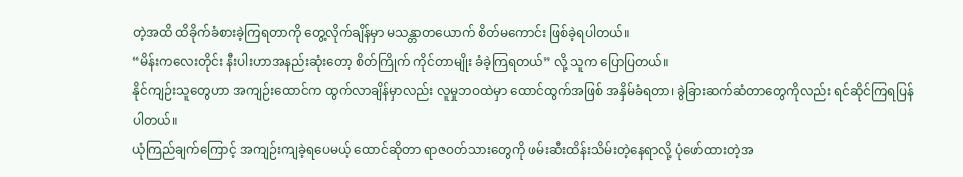တဲ့အထိ ထိခိုက်ခံစားခဲ့ကြရတာကို တွေ့လိုက်ချိန်မှာ မသန္တာတယောက် စိတ်မကောင်း ဖြစ်ခဲ့ရပါတယ်။
“မိန်းကလေးတိုင်း နီးပါးဟာအနည်းဆုံးတော့ စိတ်ကြိုက် ကိုင်တာမျိုး ခံခဲ့ကြရတယ်” လို့ သူက ပြောပြတယ်။
နိုင်ကျဉ်းသူတွေဟာ အကျဉ်းထောင်က ထွက်လာချိန်မှာလည်း လူမှုဘဝထဲမှာ ထောင်ထွက်အဖြစ် အနှိမ်ခံရတာ၊ ခွဲခြားဆက်ဆံတာတွေကိုလည်း ရင်ဆိုင်ကြရပြန်ပါတယ်။
ယုံကြည်ချက်ကြောင့် အကျဉ်းကျခဲ့ရပေမယ့် ထောင်ဆိုတာ ရာဇဝတ်သားတွေကို ဖမ်းဆီးထိန်းသိမ်းတဲ့နေရာလို့ ပုံဖော်ထားတဲ့အ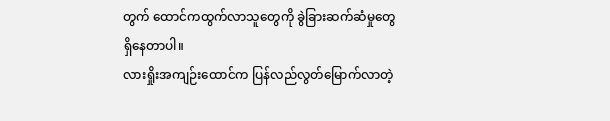တွက် ထောင်ကထွက်လာသူတွေကို ခွဲခြားဆက်ဆံမှုတွေရှိနေတာပါ။
လားရှိုးအကျဉ်းထောင်က ပြန်လည်လွတ်မြောက်လာတဲ့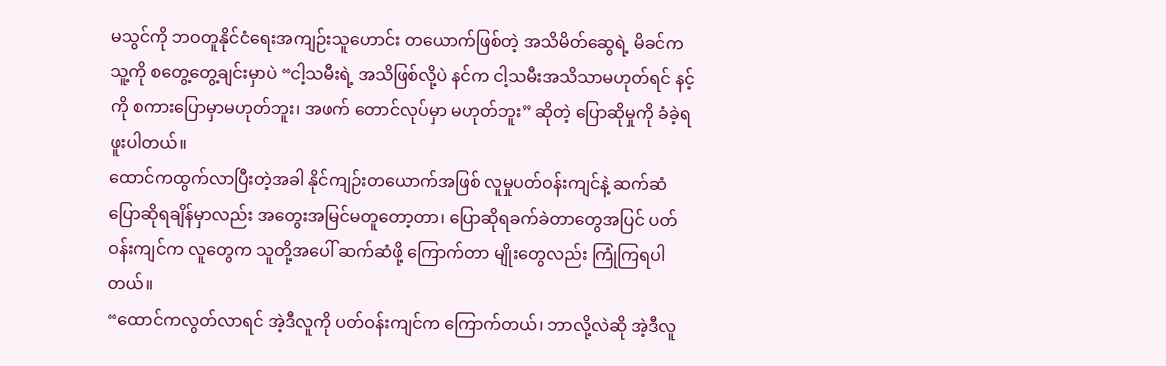မသွင်ကို ဘဝတူနိုင်ငံရေးအကျဉ်းသူဟောင်း တယောက်ဖြစ်တဲ့ အသိမိတ်ဆွေရဲ့ မိခင်က သူ့ကို စတွေ့တွေ့ချင်းမှာပဲ “ငါ့သမီးရဲ့ အသိဖြစ်လို့ပဲ နင်က ငါ့သမီးအသိသာမဟုတ်ရင် နင့်ကို စကားပြောမှာမဟုတ်ဘူး၊ အဖက် တောင်လုပ်မှာ မဟုတ်ဘူး” ဆိုတဲ့ ပြောဆိုမှုကို ခံခဲ့ရဖူးပါတယ်။
ထောင်ကထွက်လာပြီးတဲ့အခါ နိုင်ကျဉ်းတယောက်အဖြစ် လူမှုပတ်ဝန်းကျင်နဲ့ ဆက်ဆံပြောဆိုရချိန်မှာလည်း အတွေးအမြင်မတူတော့တာ၊ ပြောဆိုရခက်ခဲတာတွေအပြင် ပတ်ဝန်းကျင်က လူတွေက သူတို့အပေါ် ဆက်ဆံဖို့ ကြောက်တာ မျိုးတွေလည်း ကြုံကြရပါတယ်။
“ထောင်ကလွတ်လာရင် အဲ့ဒီလူကို ပတ်ဝန်းကျင်က ကြောက်တယ်၊ ဘာလို့လဲဆို အဲ့ဒီလူ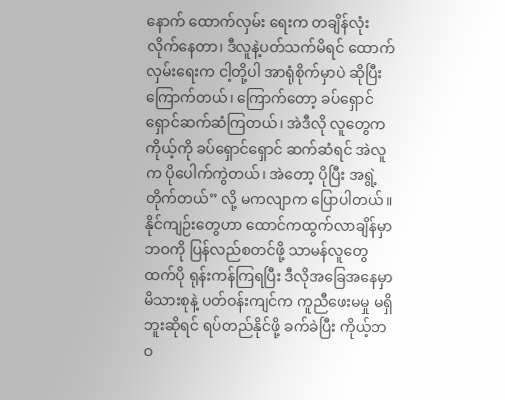နောက် ထောက်လှမ်း ရေးက တချိန်လုံးလိုက်နေတာ၊ ဒီလူနဲ့ပတ်သက်မိရင် ထောက်လှမ်းရေးက ငါ့တို့ပါ အာရုံစိုက်မှာပဲ ဆိုပြီး ကြောက်တယ်၊ ကြောက်တော့ ခပ်ရှောင်ရှောင်ဆက်ဆံကြတယ်၊ အဲဒီလို လူတွေက ကိုယ့်ကို ခပ်ရှောင်ရှောင် ဆက်ဆံရင် အဲလူက ပိုပေါက်ကွဲတယ်၊ အဲတော့ ပိုပြီး အရွဲ့တိုက်တယ်” လို့ မကလျာက ပြောပါတယ်။
နိုင်ကျဉ်းတွေဟာ ထောင်ကထွက်လာချိန်မှာ ဘဝကို ပြန်လည်စတင်ဖို့ သာမန်လူတွေထက်ပို ရုန်းကန်ကြရပြီး ဒီလိုအခြေအနေမှာ မိသားစုနဲ့ ပတ်ဝန်းကျင်က ကူညီဖေးမမှု မရှိဘူးဆိုရင် ရပ်တည်နိုင်ဖို့ ခက်ခဲပြီး ကိုယ့်ဘဝ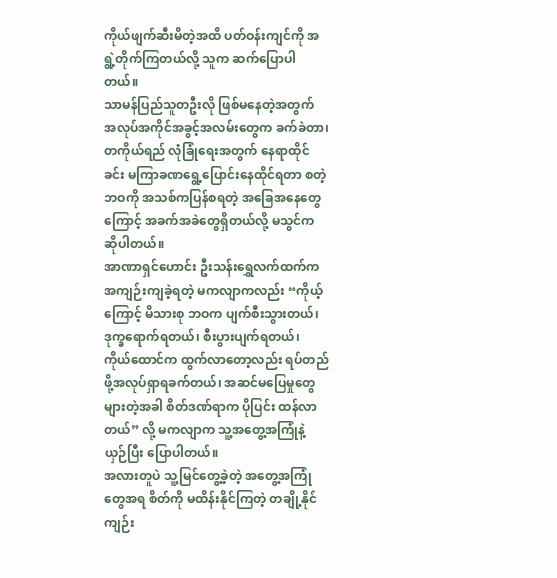ကိုယ်ဖျက်ဆီးမိတဲ့အထိ ပတ်ဝန်းကျင်ကို အရွဲ့တိုက်ကြတယ်လို့ သူက ဆက်ပြောပါတယ်။
သာမန်ပြည်သူတဦးလို ဖြစ်မနေတဲ့အတွက် အလုပ်အကိုင်အခွင့်အလမ်းတွေက ခက်ခဲတာ၊ တကိုယ်ရည် လုံခြုံရေးအတွက် နေရာထိုင်ခင်း မကြာခဏရွေ့ပြောင်းနေထိုင်ရတာ စတဲ့ ဘဝကို အသစ်ကပြန်စရတဲ့ အခြေအနေတွေကြောင့် အခက်အခဲတွေရှိတယ်လို့ မသွင်က ဆိုပါတယ်။
အာဏာရှင်ဟောင်း ဦးသန်းရွှေလက်ထက်က အကျဉ်းကျခဲ့ရတဲ့ မကလျာကလည်း “ကိုယ့်ကြောင့် မိသားစု ဘဝက ပျက်စီးသွားတယ်၊ ဒုက္ခရောက်ရတယ်၊ စီးပွားပျက်ရတယ်၊ ကိုယ်ထောင်က ထွက်လာတော့လည်း ရပ်တည်ဖို့အလုပ်ရှာရခက်တယ်၊ အဆင်မပြေမှုတွေများတဲ့အခါ စိတ်ဒဏ်ရာက ပိုပြင်း ထန်လာတယ်” လို့ မကလျာက သူ့အတွေ့အကြုံနဲ့ ယှဉ်ပြီး ပြောပါတယ်။
အလားတူပဲ သူ့မြင်တွေ့ခဲ့တဲ့ အတွေ့အကြုံတွေအရ စိတ်ကို မထိန်းနိုင်ကြတဲ့ တချို့နိုင်ကျဉ်း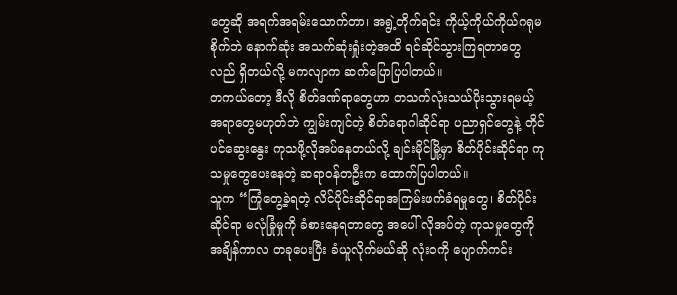တွေဆို အရက်အရမ်းသောက်တာ၊ အရွဲ့တိုက်ရင်း ကိုယ့်ကိုယ်ကိုယ်ဂရုမစိုက်ဘဲ နောက်ဆုံး အသက်ဆုံးရှုံးတဲ့အထိ ရင်ဆိုင်သွားကြရတာတွေလည် ရှိတယ်လို့ မကလျာက ဆက်ပြောပြပါတယ်။
တကယ်တော့ ဒီလို စိတ်ဒဏ်ရာတွေဟာ တသက်လုံးသယ်ပိုးသွားရမယ့် အရာတွေမဟုတ်ဘဲ ကျွမ်းကျင်တဲ့ စိတ်ရောဂါဆိုင်ရာ ပညာရှင်တွေနဲ့ တိုင်ပင်ဆွေးနွေး ကုသဖို့လိုအပ်နေတယ်လို့ ချင်းမိုင်မြို့မှာ စိတ်ပိုင်းဆိုင်ရာ ကုသမှုတွေပေးနေတဲ့ ဆရာဝန်တဦးက ထောက်ပြပါတယ်။
သူက “ကြုံတွေ့ခဲ့ရတဲ့ လိင်ပိုင်းဆိုင်ရာအကြမ်းဖက်ခံရမှုတွေ၊ စိတ်ပိုင်းဆိုင်ရာ မလုံခြုံမှုကို ခံစားနေရတာတွေ အပေါ် လိုအပ်တဲ့ ကုသမှုတွေကို အချိန်ကာလ တခုပေးပြီး ခံယူလိုက်မယ်ဆို လုံးဝကို ပျောက်ကင်း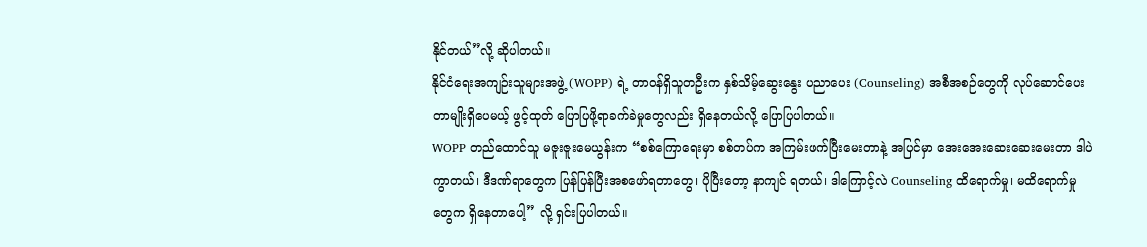နိုင်တယ်”လို့ ဆိုပါတယ်။
နိုင်ငံရေးအကျဉ်းသူများအဖွဲ့ (WOPP) ရဲ့ တာဝန်ရှိသူတဦးက နှစ်သိမ့်ဆွေးနွေး ပညာပေး (Counseling) အစီအစဉ်တွေကို လုပ်ဆောင်ပေးတာမျိုးရှိပေမယ့် ဖွင့်ထုတ် ပြောပြဖို့ရာခက်ခဲမှုတွေလည်း ရှိနေတယ်လို့ ပြောပြပါတယ်။
WOPP တည်ထောင်သူ မဇူးဇူးမေယွန်းက “စစ်ကြောရေးမှာ စစ်တပ်က အကြမ်းဖက်ပြီးမေးတာနဲ့ အပြင်မှာ အေးအေးဆေးဆေးမေးတာ ဒါပဲကွာတယ်၊ ဒီဒဏ်ရာတွေက ပြန်ပြန်ပြီးအစဖော်ရတာတွေ၊ ပိုပြီးတော့ နာကျင် ရတယ်၊ ဒါကြောင့်လဲ Counseling ထိရောက်မှု၊ မထိရောက်မှုတွေက ရှိနေတာပေါ့” လို့ ရှင်းပြပါတယ်။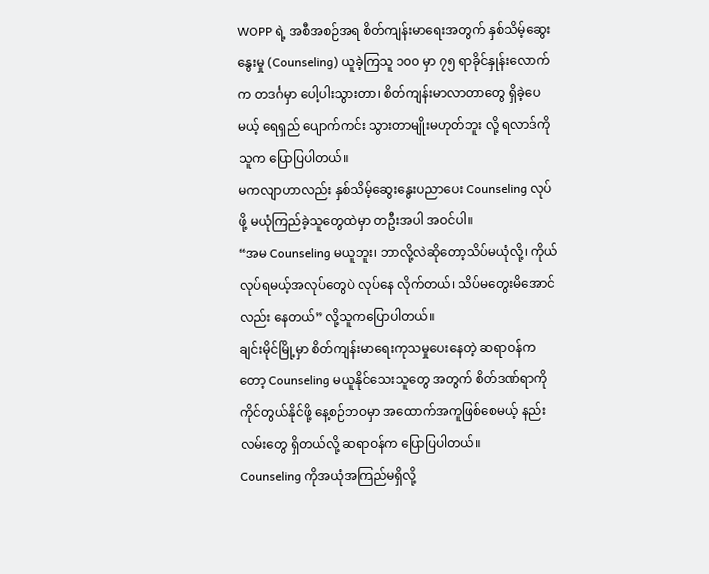WOPP ရဲ့ အစီအစဉ်အရ စိတ်ကျန်းမာရေးအတွက် နှစ်သိမ့်ဆွေးနွေးမှု (Counseling) ယူခဲ့ကြသူ ၁၀၀ မှာ ၇၅ ရာခိုင်နှုန်းလောက်က တဒင်္ဂမှာ ပေါ့ပါးသွားတာ၊ စိတ်ကျန်းမာလာတာတွေ ရှိခဲ့ပေမယ့် ရေရှည် ပျောက်ကင်း သွားတာမျိုးမဟုတ်ဘူး လို့ ရလာဒ်ကို သူက ပြောပြပါတယ်။
မကလျာဟာလည်း နှစ်သိမ့်ဆွေးနွေးပညာပေး Counseling လုပ်ဖို့ မယုံကြည်ခဲ့သူတွေထဲမှာ တဦးအပါ အဝင်ပါ။
“အမ Counseling မယူဘူး၊ ဘာလို့လဲဆိုတော့သိပ်မယုံလို့၊ ကိုယ်လုပ်ရမယ့်အလုပ်တွေပဲ လုပ်နေ လိုက်တယ်၊ သိပ်မတွေးမိအောင်လည်း နေတယ်” လို့သူကပြောပါတယ်။
ချင်းမိုင်မြို့မှာ စိတ်ကျန်းမာရေးကုသမှုပေးနေတဲ့ ဆရာဝန်ကတော့ Counseling မယူနိုင်သေးသူတွေ အတွက် စိတ်ဒဏ်ရာကို ကိုင်တွယ်နိုင်ဖို့ နေ့စဉ်ဘဝမှာ အထောက်အကူဖြစ်စေမယ့် နည်းလမ်းတွေ ရှိတယ်လို့ ဆရာဝန်က ပြောပြပါတယ်။
Counseling ကိုအယုံအကြည်မရှိလို့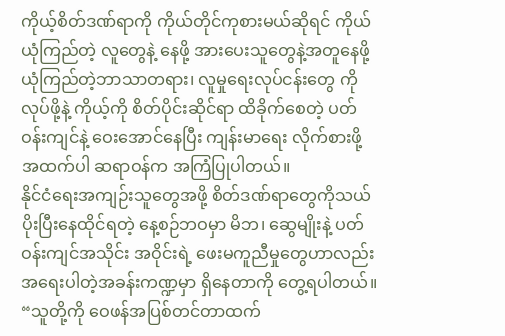ကိုယ့်စိတ်ဒဏ်ရာကို ကိုယ်တိုင်ကုစားမယ်ဆိုရင် ကိုယ်ယုံကြည်တဲ့ လူတွေနဲ့ နေဖို့ အားပေးသူတွေနဲ့အတူနေဖို့ ယုံကြည်တဲ့ဘာသာတရား၊ လူမှုရေးလုပ်ငန်းတွေ ကိုလုပ်ဖို့နဲ့ ကိုယ့်ကို စိတ်ပိုင်းဆိုင်ရာ ထိခိုက်စေတဲ့ ပတ်ဝန်းကျင်နဲ့ ဝေးအောင်နေပြီး ကျန်းမာရေး လိုက်စားဖို့ အထက်ပါ ဆရာဝန်က အကြံပြုပါတယ်။
နိုင်ငံရေးအကျဉ်းသူတွေအဖို့ စိတ်ဒဏ်ရာတွေကိုသယ်ပိုးပြီးနေထိုင်ရတဲ့ နေ့စဉ်ဘဝမှာ မိဘ၊ ဆွေမျိုးနဲ့ ပတ်ဝန်းကျင်အသိုင်း အဝိုင်းရဲ့ ဖေးမကူညီမှုတွေဟာလည်း အရေးပါတဲ့အခန်းကဏ္ဍမှာ ရှိနေတာကို တွေ့ရပါတယ်။
“သူတို့ကို ဝေဖန်အပြစ်တင်တာထက်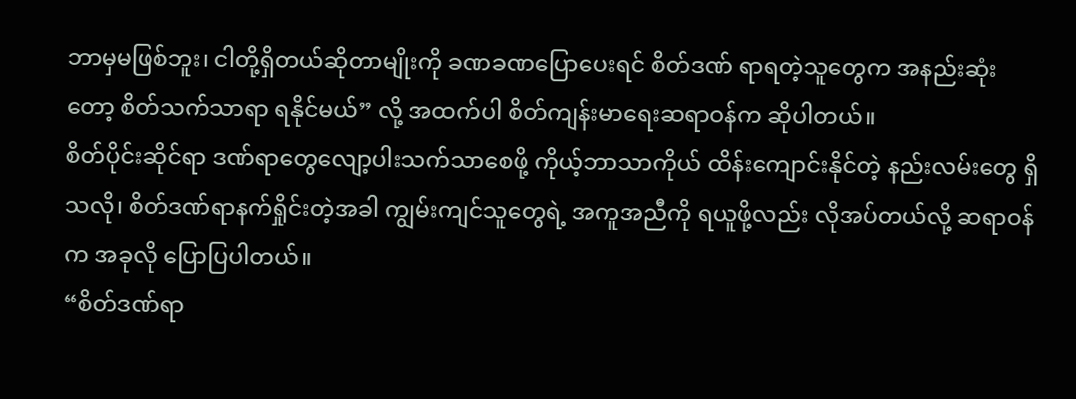ဘာမှမဖြစ်ဘူး၊ ငါတို့ရှိတယ်ဆိုတာမျိုးကို ခဏခဏပြောပေးရင် စိတ်ဒဏ် ရာရတဲ့သူတွေက အနည်းဆုံးတော့ စိတ်သက်သာရာ ရနိုင်မယ်” လို့ အထက်ပါ စိတ်ကျန်းမာရေးဆရာဝန်က ဆိုပါတယ်။
စိတ်ပိုင်းဆိုင်ရာ ဒဏ်ရာတွေလျော့ပါးသက်သာစေဖို့ ကိုယ့်ဘာသာကိုယ် ထိန်းကျောင်းနိုင်တဲ့ နည်းလမ်းတွေ ရှိသလို၊ စိတ်ဒဏ်ရာနက်ရှိုင်းတဲ့အခါ ကျွမ်းကျင်သူတွေရဲ့ အကူအညီကို ရယူဖို့လည်း လိုအပ်တယ်လို့ ဆရာဝန်က အခုလို ပြောပြပါတယ်။
“စိတ်ဒဏ်ရာ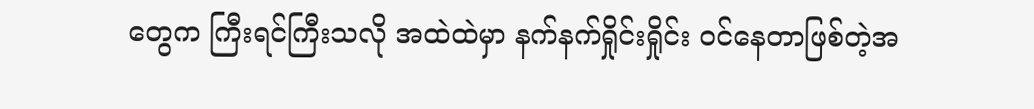တွေက ကြီးရင်ကြီးသလို အထဲထဲမှာ နက်နက်ရှိုင်းရှိုင်း ဝင်နေတာဖြစ်တဲ့အ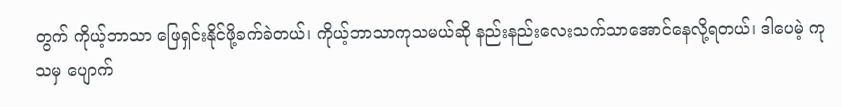တွက် ကိုယ့်ဘာသာ ဖြေရှင်းနိုင်ဖို့ခက်ခဲတယ်၊ ကိုယ့်ဘာသာကုသမယ်ဆို နည်းနည်းလေးသက်သာအောင်နေလို့ရတယ်၊ ဒါပေမဲ့ ကုသမှ ပျောက်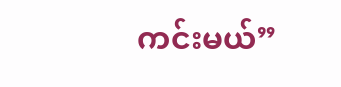ကင်းမယ်”